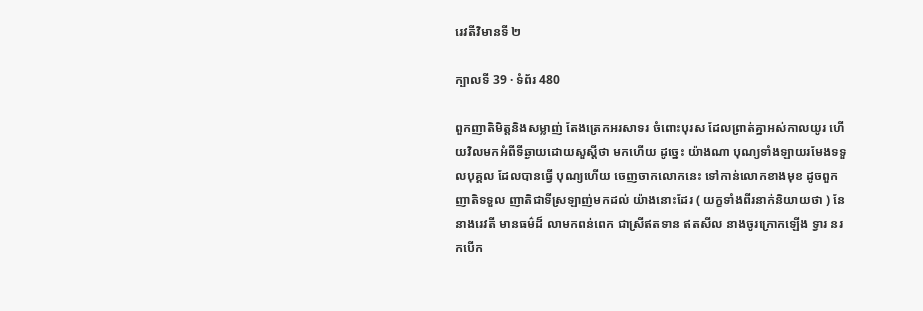រេវតីវិមានទី ២

ក្បាលទី 39 · ទំព័រ 480

ពួកញាតិមិត្តនិងសម្លាញ់ តែងត្រេកអរសាទរ ចំពោះបុរស ដែលព្រាត់គ្នាអស់កាលយូរ ហើយវិលមកអំពីទីឆ្ងាយដោយសួស្តីថា មកហើយ ដូច្នេះ យ៉ាងណា បុណ្យទាំងឡាយរមែងទទួលបុគ្គល ដែលបានធ្វើ បុណ្យហើយ ចេញចាកលោកនេះ ទៅកាន់លោកខាងមុខ ដូចពួកញាតិទទួល ញាតិជាទីស្រឡាញ់មកដល់ យ៉ាងនោះដែរ ( យក្ខទាំងពីរនាក់និយាយថា ) នែនាងរេវតី មានធម៌ដ៏ លាមកពន់ពេក ជាស្រីឥតទាន ឥតសីល នាងចូរក្រោកឡើង ទ្វារ នរកបើក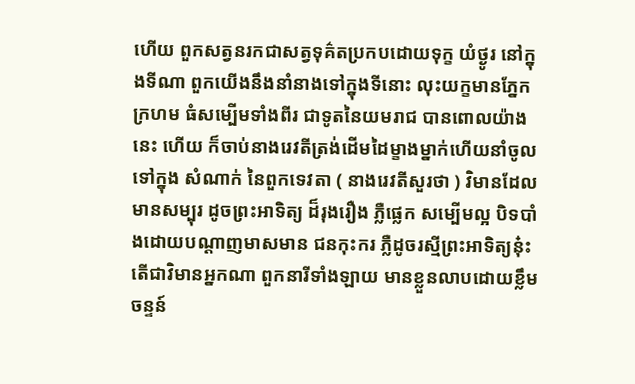ហើយ ពួកសត្វនរកជាសត្វទុគ៌តប្រកបដោយទុក្ខ យំថ្ងូរ នៅក្នុងទីណា ពួកយើងនឹងនាំនាងទៅក្នុងទីនោះ លុះយក្ខមានភ្នែក ក្រហម ធំសម្បើមទាំងពីរ ជាទូតនៃយមរាជ បានពោលយ៉ាងនេះ ហើយ ក៏ចាប់នាងរេវតីត្រង់ដើមដៃម្ខាងម្នាក់ហើយនាំចូលទៅក្នុង សំណាក់ នៃពួកទេវតា ( នាងរេវតីសួរថា ) វិមានដែលមានសម្បុរ ដូចព្រះអាទិត្យ ដ៏រុងរឿង ភ្លឺផ្លេក សម្បើមល្អ បិទបាំងដោយបណ្តាញមាសមាន ជនកុះករ ភ្លឺដូចរស្មីព្រះអាទិត្យនុ៎ះ តើជាវិមានអ្នកណា ពួកនារីទាំងឡាយ មានខ្លួនលាបដោយខ្លឹមចន្ទន៍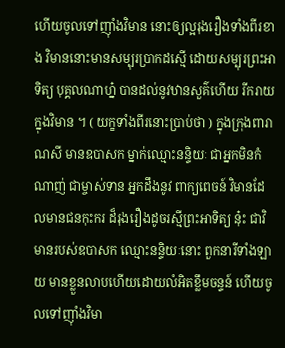ហើយចូលទៅញ៉ាំងវិមាន នោះឲ្យល្អរុងរឿងទាំងពីរខាង វិមាននោះមានសម្បុរប្រាកដស្មើ ដោយសម្បុរព្រះអាទិត្យ បុគ្គលណាហ្ន៎ បានដល់នូវឋានសួគ៌ហើយ រីករាយក្នុងវិមាន ។ ( យក្ខទាំងពីរនោះប្រាប់ថា ) ក្នុងក្រុងពារាណសី មានឧបាសក ម្នាក់ឈ្មោះនន្ទិយៈ ជាអ្នកមិនកំណាញ់ ជាម្ចាស់ទាន អ្នកដឹងនូវ ពាក្យពេចន៍ វិមានដែលមានជនកុះករ ដ៏រុងរឿងដូចរស្មីព្រះអាទិត្យ នុ៎ះ ជាវិមានរបស់ឧបាសក ឈ្មោះនន្ទិយៈនោះ ពួកនារីទាំងឡាយ មានខ្លួនលាបហើយដោយលំអិតខ្លឹមចន្ទន៍ ហើយចូលទៅញ៉ាំងវិមា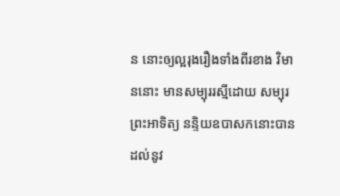ន នោះឲ្យល្អរុងរឿងទាំងពីរខាង វិមាននោះ មានសម្បុររស្មីដោយ សម្បុរព្រះអាទិត្យ នន្ទិយឧបាសកនោះបានដល់នូវ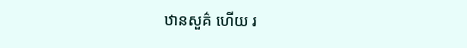ឋានសួគ៌ ហើយ រ